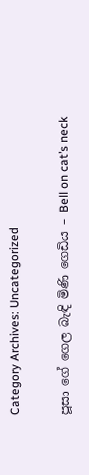Category Archives: Uncategorized

පූසා ගේ ගෙල බැඳි මිණි ගෙඩිය – Bell on cat’s neck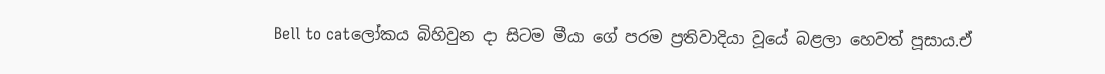Bell to catලෝකය බිහිවුන දා සිටම මීයා ගේ පරම ප්‍රතිවාදියා වූයේ බළලා හෙවත් පූසාය.ඒ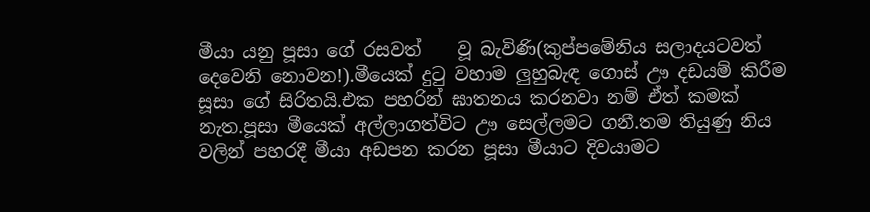මීයා යනු පූසා ගේ රසවත්    වූ බැවිණි(කුප්පමේනිය සලාදයටවත් දෙවෙනි නොවන!).මීයෙක් දුටු වහාම ලුහුබැඳ ගොස් ඌ දඩයම් කිරීම සූසා ගේ සිරිතයි.එක පහරින් ඝාතනය කරනවා නම් ඒත් කමක් නැත.පූසා මීයෙක් අල්ලාගත්විට ඌ සෙල්ලමට ගනී.තම තියුණු නිය වලින් පහරදී මීයා අඩපන කරන පූසා මීයාට දිවයාමට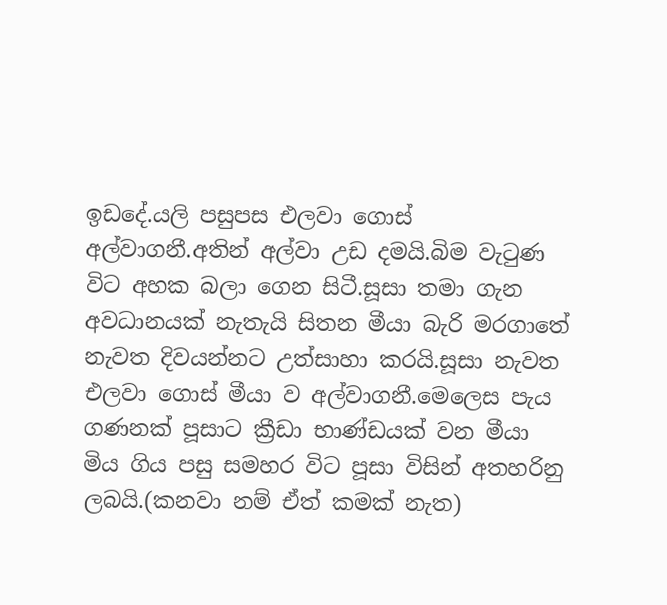ඉඩදේ.යලි පසුපස එලවා ගොස් අල්වාගනී.අතින් අල්වා උඩ දමයි.බිම වැටුණ විට අහක බලා ගෙන සිටී.සූසා තමා ගැන අවධානයක් නැතැයි සිතන මීයා බැරි මරගාතේ නැවත දිවයන්නට උත්සාහා කරයි.සූසා නැවත එලවා ගොස් මීයා ව අල්වාගනී.මෙලෙස පැය ගණනක් පූසාට ක්‍රීඩා භාණ්ඩයක් වන මීයා මිය ගිය පසු සමහර විට පූසා විසින් අතහරිනු ලබයි.(කනවා නම් ඒත් කමක් නැත)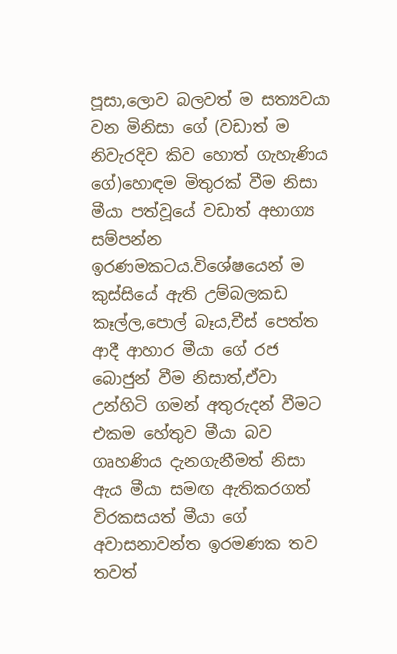පූසා,ලොව බලවත් ම සත්‍යවයා වන මිනිසා ගේ (වඩාත් ම නිවැරදිව කිව හොත් ගැහැණිය ගේ)හොඳම මිතුරක් වීම නිසා මීයා පත්වූයේ වඩාත් අභාග්‍ය සම්පන්න ඉරණමකටය.විශේෂයෙන් ම කුස්සියේ ඇති උම්බලකඩ කෑල්ල,පොල් බෑය,චීස් පෙත්ත ආදී ආහාර මීයා ගේ රජ බොජුන් වීම නිසාත්,ඒවා උන්හිටි ගමන් අතුරුදන් වීමට එකම හේතුව මීයා බව ගෘහණිය දැනගැනීමත් නිසා ඇය මීයා සමඟ ඇතිකරගත් විරකසයත් මීයා ගේ අවාසනාවන්ත ඉරමණක තව තවත්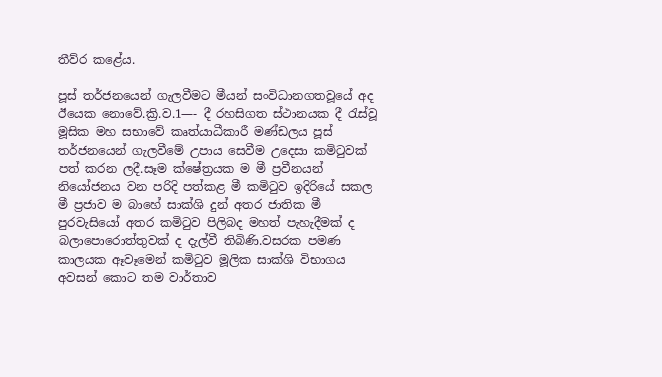තීව්ර කළේය.

පූස් තර්ජනයෙන් ගැලවීමට මීයන් සංවිධානගතවූයේ අද ඊයෙක නොවේ.ක්‍රි.ව.1—- දී රහසිගත ස්ථානයක දී රැස්වූ මූසික මහ සභාවේ කෘත්යාධීකාරී මණ්ඩලය පූස් තර්ජනයෙන් ගැලවීමේ උපාය සෙවීම උදෙසා කමිටුවක් පත් කරන ලදී.සෑම ක්ෂේත්‍රයක ම මී ප්‍රවීනයන් නියෝජනය වන පරිදි පත්කළ මී කමිටුව ඉදිරියේ සකල මී ප්‍රජාව ම බාහේ සාක්ශි දුන් අතර ජාතික මී පුරවැසියෝ අතර කමිටුව පිලිබද මහත් පැහැදීමක් ද බලාපොරොත්තුවක් ද දැල්වී තිබිණි.වසරක පමණ කාලයක ඈවෑමෙන් කමිටුව මූලික සාක්ශි විභාගය අවසන් කොට තම වාර්තාව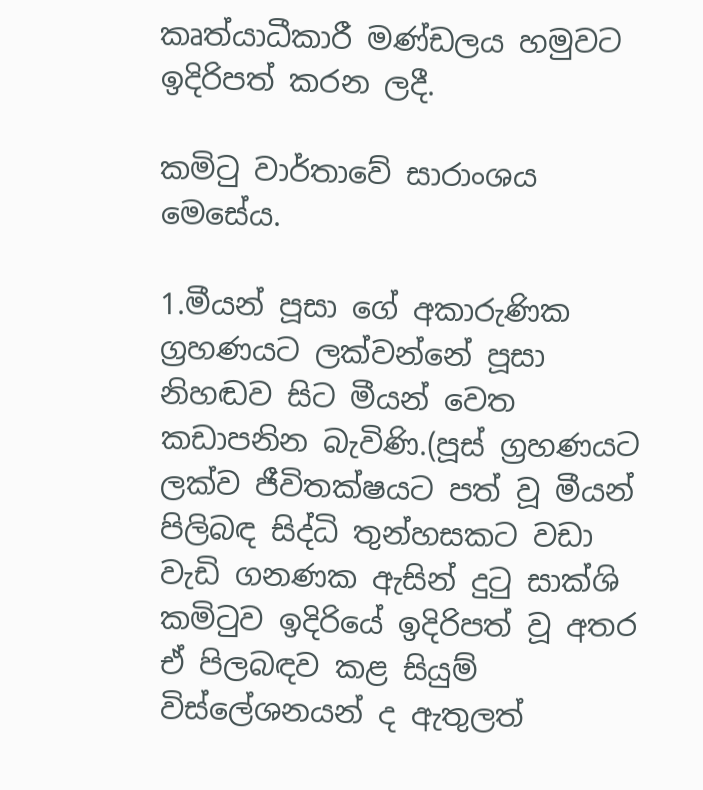කෘත්යාධීකාරී මණ්ඩලය හමුවට ඉදිරිපත් කරන ලදී.

කමිටු වාර්තාවේ සාරාංශය මෙසේය.

1.මීයන් පූසා ගේ අකාරුණික ග්‍රහණයට ලක්වන්නේ පූසා නිහඬව සිට මීයන් වෙත කඩාපනින බැවිණි.(පූස් ග්‍රහණයට ලක්ව ජීවිතක්ෂයට පත් වූ මීයන් පිලිබඳ සිද්ධි තුන්හසකට වඩා වැඩි ගනණක ඇසින් දුටු සාක්ශි කමිටුව ඉදිරියේ ඉදිරිපත් වූ අතර ඒ පිලබඳව කළ සියුම් විස්ලේශනයන් ද ඇතුලත්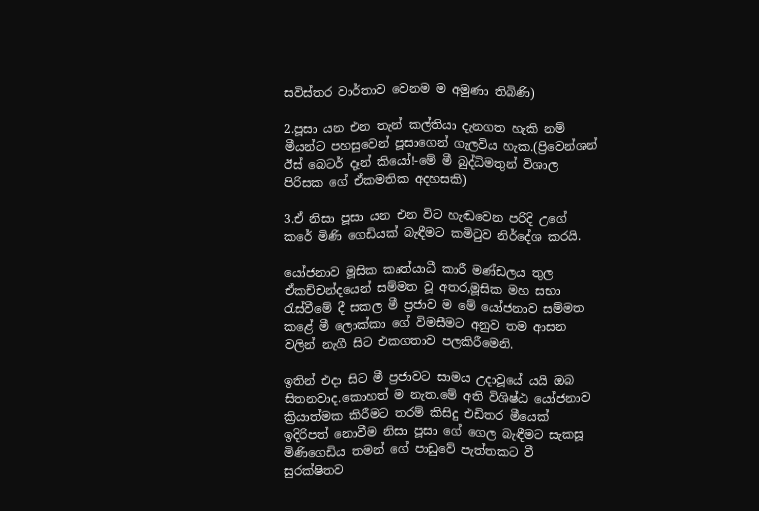සවිස්තර වාර්තාව වෙනම ම අමුණා තිබිණි)

2.පූසා යන එන තැන් කල්තියා දැනගත හැකි නම් මීයන්ට පහසුවෙන් පූසාගෙන් ගැලවිය හැක.(ප්‍රිවෙන්ශන් ඊස් බෙටර් දෑන් කියෝ!-මේ මී බුද්ධිමතුන් විශාල පිරිසක ගේ ඒකමතික අදහසකි)

3.ඒ නිසා පූසා යන එන විට හැඬවෙන පරිදි උගේ කරේ මිණි ගෙඩියක් බැඳීමට කමිටුව නිර්දේශ කරයි.

යෝජනාව මූසික කෘත්යාධී කාරී මණ්ඩලය තුල ඒකච්චන්දයෙන් සම්මත වූ අතර,මූසික මහ සභා රැස්වීමේ දී සකල මී ප්‍රජාව ම මේ යෝජනාව සම්මත කළේ මී ලොක්කා ගේ විමසීමට අනුව තම ආසන වලින් නැගී සිට එකගතාව පලකිරීමෙනි.

ඉතින් එදා සිට මී ප්‍රජාවට සාමය උදාවූයේ යයි ඔබ සිතනවාද.කොහත් ම නැත.මේ අති විශිෂ්ඨ යෝජනාව ක්‍රියාත්මක කිරීමට තරම් කිසිදු එඩිතර මීයෙක් ඉදිරිපත් නොවීම නිසා පූසා ගේ ගෙල බැඳීමට සැකසූ මිණිගෙඩිය තමන් ගේ පාඩුවේ පැත්තකට වී සුරක්ෂිතව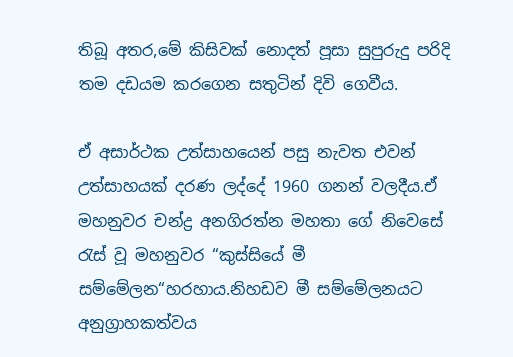තිබූ අතර,මේ කිසිවක් නොදත් පූසා සුපුරුදු පරිදි තම දඩයම කරගෙන සතුටින් දිවි ගෙවීය.

ඒ අසාර්ථක උත්සාහයෙන් පසු නැවත එවන් උත්සාහයක් දරණ ලද්දේ 1960 ගනන් වලදීය.ඒ මහනුවර චන්ද්‍ර අනගිරත්න මහතා ගේ නිවෙසේ රැස් වූ මහනුවර “කුස්සියේ මී සම්මේලන“හරහාය.නිහඩව මී සම්මේලනයට අනුග්‍රාහකත්වය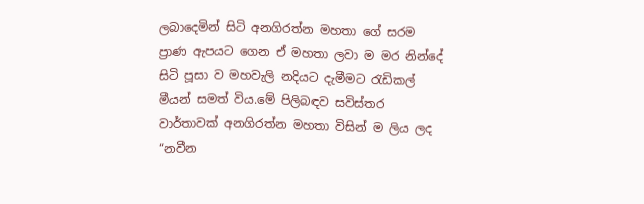ලබාදෙමින් සිටි අනගිරත්න මහතා ගේ සරම ප්‍රාණ ඇපයට ගෙන ඒ මහතා ලවා ම මර නින්දේ සිටි පූසා ව මහවැලි නදියට දැමීමට රැඩිකල් මීයන් සමත් විය.මේ පිලිබඳව සවිස්තර වාර්තාවක් අනගිරත්න මහතා විසින් ම ලිය ලද “නවීන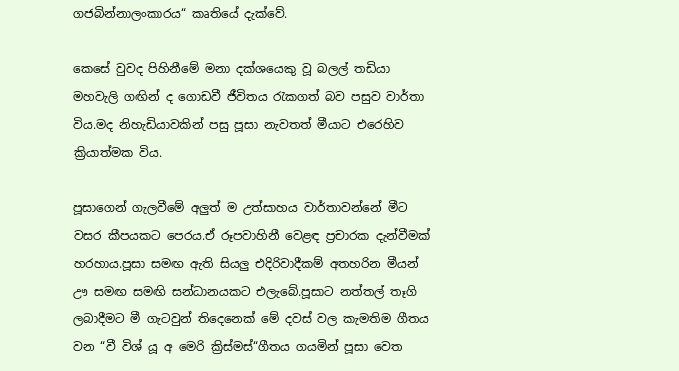ගජබින්නාලංකාරය“ කෘතියේ දැක්වේ.

කෙසේ වුවද පිහිනීමේ මනා දක්ශයෙකු වූ බලල් තඩියා මහවැලි ගඟින් ද ගොඩවී ජීවිතය රැකගත් බව පසුව වාර්තා විය.මද නිහැඩියාවකින් පසු පූසා නැවතත් මීයාට එරෙහිව ක්‍රියාත්මක විය.

පූසාගෙන් ගැලවීමේ අලුත් ම උත්සාහය වාර්තාවන්නේ මීට වසර කීපයකට පෙරය.ඒ රූපවාහිනී වෙළඳ ප්‍රචාරක දැන්වීමක් හරහාය.පූසා සමඟ ඇති සියලු එදිරිවාදීකම් අතහරින මීයන් ඌ සමඟ සමඟි සන්ධානයකට එලැබේ.පූසාට නත්තල් තෑගි ලබාදීමට මී ගැටවුන් තිදෙනෙක් මේ දවස් වල කැමතිම ගීතය වන “වී විශ් යූ අ මෙරි ක්‍රිස්මස්“ගීතය ගයමින් පූසා වෙත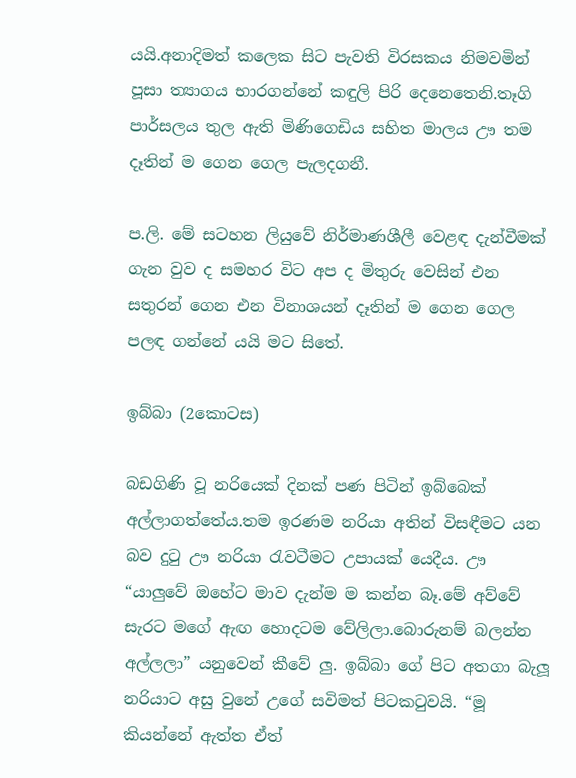යයි.අනාදිමත් කලෙක සිට පැවති විරසකය නිමවමින් පූසා ත්‍යාගය භාරගන්නේ කඳුලි පිරි දෙනෙතෙනි.තෑගි පාර්සලය තුල ඇති මිණිගෙඩිය සහිත මාලය ඌ තම දෑතින් ම ගෙන ගෙල පැලදගනී.

ප.ලි. මේ සටහන ලියුවේ නිර්මාණශීලී වෙළඳ දැන්වීමක් ගැන වුව ද සමහර විට අප ද මිතුරු වෙසින් එන සතුරන් ගෙන එන විනාශයන් දෑතින් ම ගෙන ගෙල පලඳ ගන්නේ යයි මට සිතේ.

ඉබ්බා (2කොටස)

බඩගිණි වූ නරියෙක් දිනක් පණ පිටින් ඉබ්බෙක් අල්ලාගත්තේය.තම ඉරණම නරියා අතින් විසඳීමට යන බව දුටු ඌ නරියා රැවටීමට උපායක් යෙදීය. ඌ “යාලුවේ ඔහේට මාව දැන්ම ම කන්න බෑ.මේ අව්වේ සැරට මගේ ඇඟ හොදටම වේලිලා.බොරුනම් බලන්න අල්ලලා” යනුවෙන් කීවේ ලු. ඉබ්බා ගේ පිට අතගා බැලූ නරියාට අසු වුනේ උගේ සවිමත් පිටකටුවයි. “මූ කියන්නේ ඇත්ත ඒත්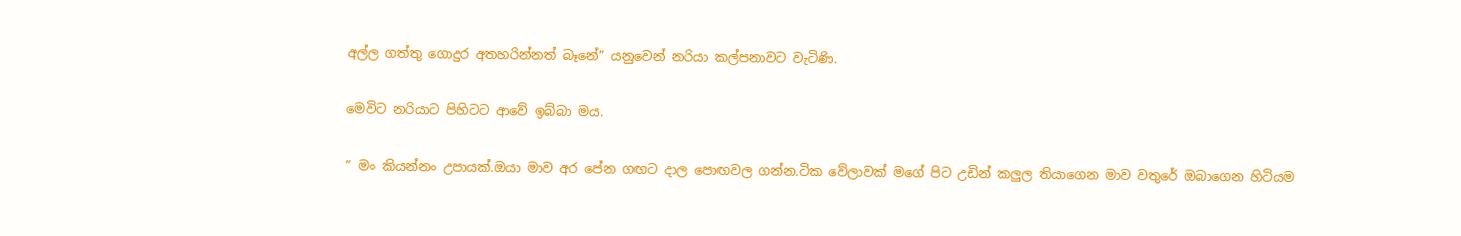අල්ල ගත්තු ගොදුර අතහරින්නත් බෑනේ” යනුවෙන් නරියා කල්පනාවට වැටිණි.

මෙවිට නරියාට පිහිටට ආවේ ඉබ්බා මය.

” මං කියන්නං උපායක්.ඔයා මාව අර පේන ගඟට දාල පොඟවල ගන්න.ටික වේලාවක් මගේ පිට උඩින් කලුල තියාගෙන මාව වතුරේ ඔබාගෙන හිටියම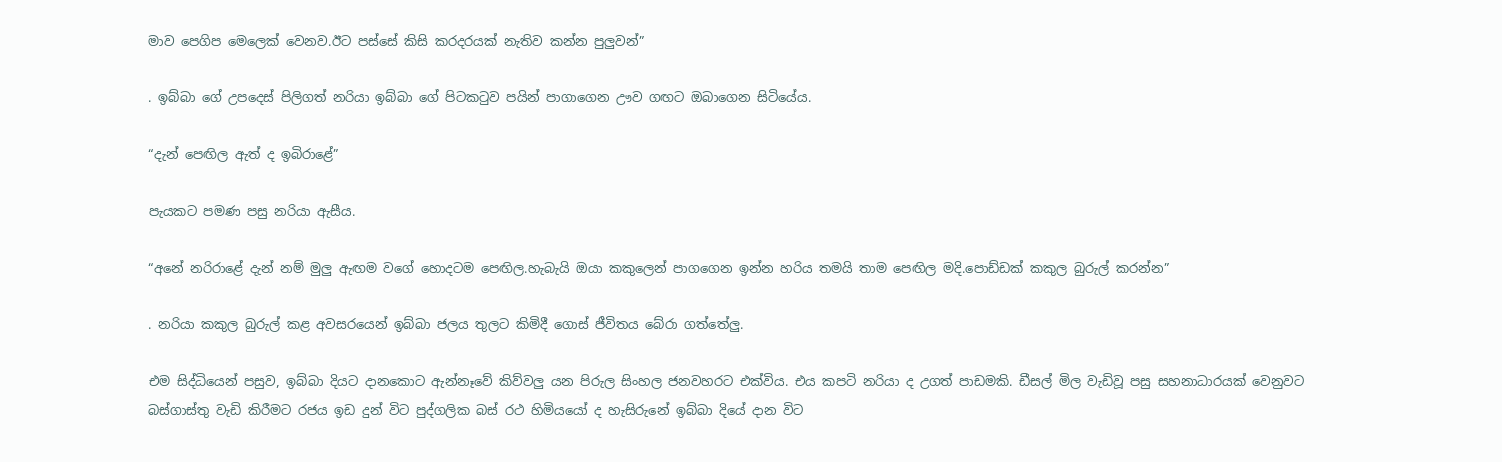මාව පෙගිප මෙලෙක් වෙනව.ඊට පස්සේ කිසි කරදරයක් නැතිව කන්න පුලුවන්”

. ඉබ්බා ගේ උපදෙස් පිලිගත් නරියා ඉබ්බා ගේ පිටකටුව පයින් පාගාගෙන ඌව ගඟට ඔබාගෙන සිටියේය.

“දැන් පෙඟිල ඇත් ද ඉබිරා‍ළේ”

පැයකට පමණ පසු නරියා ඇසීය.

“අනේ නරිරාළේ දැන් නම් මුලු ඇඟම වගේ හොදටම පෙඟිල.හැබැයි ඔයා කකුලෙන් පාගගෙන ඉන්න හරිය තමයි තාම පෙඟිල මදි.පොඩ්ඩක් කකුල බුරුල් කරන්න”

. නරියා කකුල බුරුල් කළ අවසරයෙන් ඉබ්බා ජලය තුලට කිමිදී ගොස් ජීවිතය බේරා ගත්තේලු.

එම සිද්ධියෙන් පසුව, ඉබ්බා දියට දානකොට ඇන්නෑවේ කිව්වලු යන පිරුල සිංහල ජනවහරට එක්විය. එය කපටි නරියා ද උගත් පාඩමකි. ඩීසල් මිල වැඩිවූ පසු සහනාධාරයක් වෙනුවට බස්ගාස්තු වැඩි කිරීමට රජය ඉඩ දුන් විට පුද්ගලික බස් රථ හිමියයෝ ද හැසිරුනේ ඉබ්බා දියේ දාන විට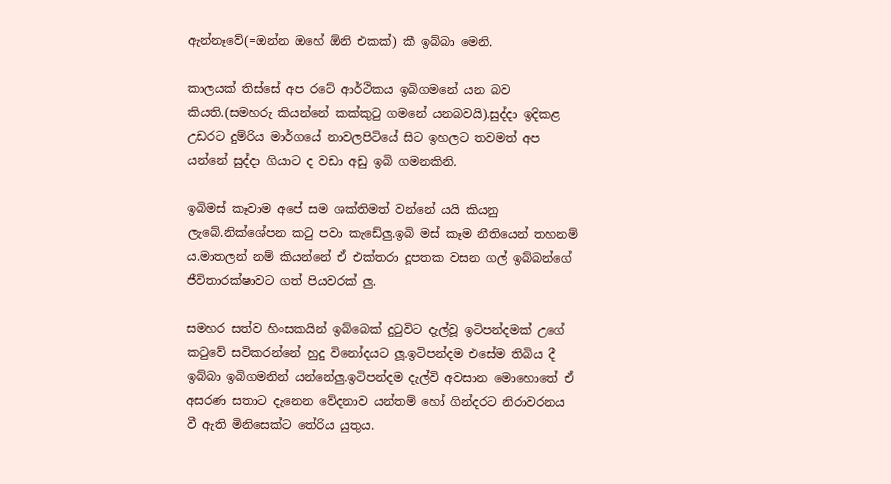ඇන්නෑවේ(=ඔන්න ඔහේ ඕනි එකක්) කී ඉබ්බා මෙනි.

කාලයක් තිස්සේ අප රටේ ආර්ථිකය ඉබිගමනේ යන බව කියති.(සමහරු කියන්නේ කක්කුටු ගමනේ යනබවයි).සුද්දා ඉදිකළ උඩරට දුම්රිය මාර්ගයේ නාවලපිටියේ සිට ඉහලට තවමත් අප යන්නේ සුද්දා ගියාට ද වඩා අඩු ඉබි ගමනකිනි.

ඉබිමස් කෑවාම අපේ සම ශක්තිමත් වන්නේ යයි කියනු ලැබේ.නික්ශේපන කටු පවා කැඩේලු.ඉබි මස් කෑම නීතියෙන් තහනම් ය.මාතලන් නම් කියන්නේ ඒ එක්තරා දූපතක වසන ගල් ඉබ්බන්ගේ ජීවිතාරක්ෂාවට ගත් පියවරක් ලු.

සමහර සත්ව හිංසකයින් ඉබ්බෙක් දුටුවිට දැල්වූ ඉටිපන්දමක් උගේ කටුවේ සවිකරන්නේ හුදු විනෝදයට ලූ.ඉටිපන්දම එසේම තිබිය දී ඉබ්බා ඉබිගමනින් යන්නේලු.ඉටිපන්දම දැල්වි අවසාන මොහොතේ ඒ අසරණ සතාට දැනෙන වේදනාව යන්තම් හෝ ගින්දරට නිරාවරනය වී ඇති මිනිසෙක්ට තේරිය යුතුය.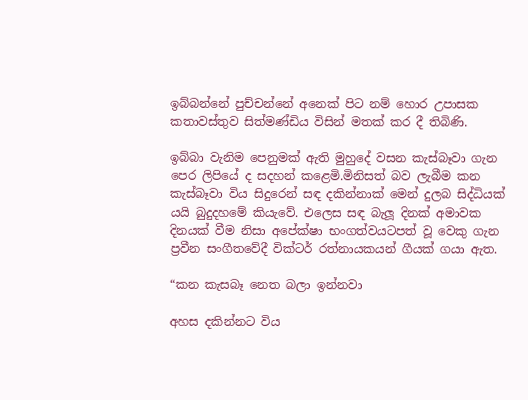ඉබ්බන්නේ පුච්චන්නේ අනෙක් පිට නම් හොර උපාසක කතාවස්තුව සිත්මණ්ඩිය විසින් මතක් කර දී තිබිණි.

ඉබ්බා වැනිම පෙනුමක් ඇති මුහුදේ වසන කැස්බෑවා ගැන පෙර ලිපියේ ද සදහන් කළෙමි.මිනිසත් බව ලැබීම කන කැස්බෑවා විය සිදුරෙන් සඳ දකින්නාක් මෙන් දුලබ සිද්ධියක් යයි බුදුදහමේ කියැවේ. එලෙස සඳ බැලූ දිනක් අමාවක දිනයක් වීම නිසා අපේක්ෂා භංගත්වයටපත් වූ වෙකු ගැන ප්‍රවීන සංගීතවේදී වික්ටර් රත්නායකයන් ගීයක් ගයා ඇත.

“කන කැසබෑ නෙත බලා ඉන්නවා

අහස දකින්නට විය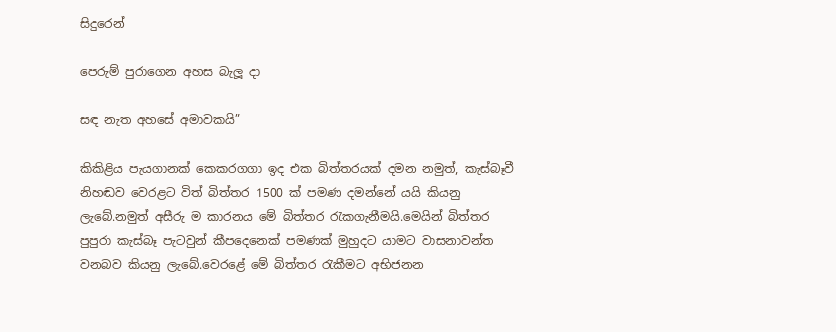සිදුරෙන්

පෙරුම් පුරාගෙන අහස බැලූ දා

සඳ නැත අහසේ අමාවකයි”

කිකිළිය පැයගානක් කෙකරගගා ඉද එක බිත්තරයක් දමන නමුත්, කැස්බෑවී නිහඬව වෙරළට විත් බිත්තර 1500 ක් පමණ දමන්නේ යයි කියනු ලැබේ.නමුත් අසීරු ම කාරනය මේ බිත්තර රැකගැනීමයි.මෙයින් බිත්තර පුපුරා කැස්බෑ පැටවුන් කීපදෙනෙක් පමණක් මුහුදට යාමට වාසනාවන්ත වනබව කියනු ලැබේ.වෙරළේ මේ බිත්තර රැකීමට අභිජනන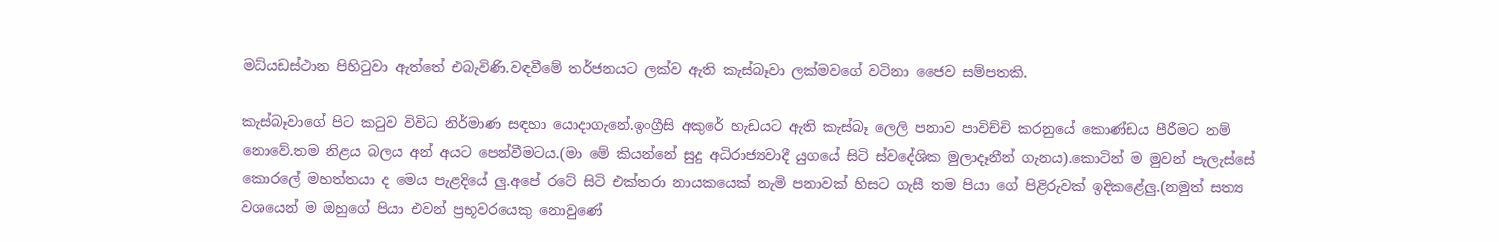මධ්යඩස්ථාන පිහිටුවා ඇත්තේ එබැවිණි.වඳවීමේ තර්ජනයට ලක්ව ඇති කැස්බෑවා ලක්මවගේ වටිනා ජෛව සම්පතකි.

කැස්බෑවාගේ පිට කටුව විවිධ නිර්මාණ සඳහා යොදාගැනේ.ඉංග්‍රීසි අකුරේ හැඩයට ඇති කැස්බෑ ලෙලි පනාව පාවිච්චි කරනුයේ කොණ්ඩය පීරීමට නම් නොවේ.තම නිළය බලය අන් අයට පෙන්වීමටය.(මා මේ කියන්නේ සුදු අධිරාජ්‍යවාදී යුගයේ සිටි ස්වදේශික මුලාදෑනීන් ගැනය).කොටින් ම මුවන් පැලැස්සේ කොරලේ මහත්තයා ද මෙය පැළදියේ ලු.අපේ රටේ සිටි එක්තරා නායකයෙක් නැමි පනාවක් හිසට ගැසී තම පියා ගේ පිළිරුවක් ඉදිකළේලු.(නමුත් සත්‍ය වශයෙන් ම ඔහුගේ පියා එවන් ප්‍රභූවරයෙකු නොවුණේ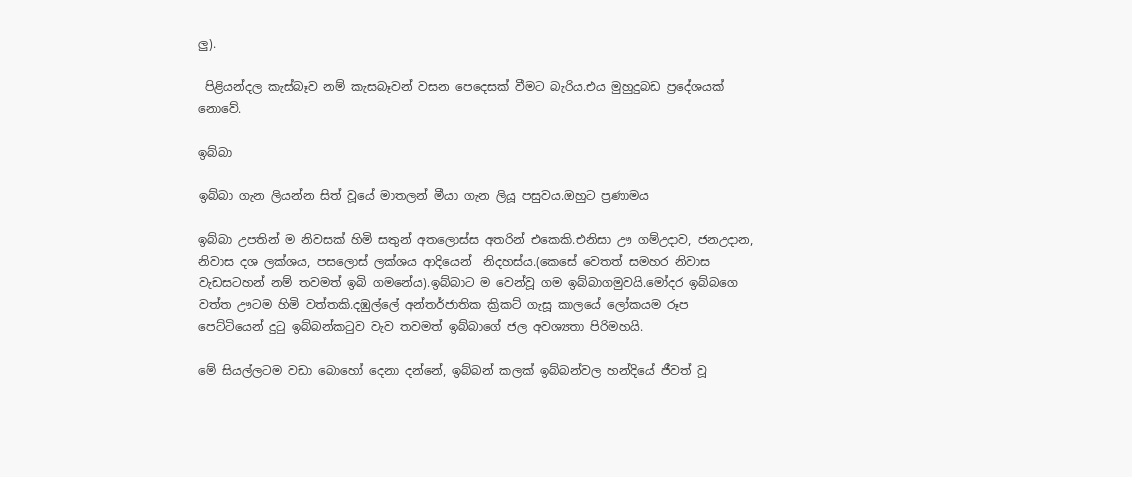ලු).

 පිළියන්දල කැස්බෑව නම් කැසබෑවන් වසන පෙදෙසක් වීමට බැරිය.එය මුහුදුබඩ ප්‍රදේශයක් නොවේ.

ඉබ්බා

ඉබ්බා ගැන ලියන්න සිත් වූයේ මාතලන් මීයා ගැන ලියූ පසුවය.ඔහුට ප්‍රණාමය

ඉබ්බා උපතින් ම නිවසක් හිමි සතුන් අතලොස්ස අතරින් එකෙකි.එනිසා ඌ ගම්උදාව, ජනඋදාන, නිවාස දශ ලක්ශය, පසලොස් ලක්ශය ආදියෙන්  නිදහස්ය.(කෙසේ වෙතත් සමහර නිවාස වැඩසටහන් නම් තවමත් ඉබි ගමනේය).ඉබ්බාට ම වෙන්වූ ගම ඉබ්බාගමුවයි.මෝදර ඉබ්බගෙ වත්ත ඌටම හිමි වත්තකි.දඹුල්ලේ අන්තර්ජාතික ක්‍රිකට් ගැසූ කාලයේ ලෝකයම රූප පෙට්ටියෙන් දුටු ඉබ්බන්කටුව වැව තවමත් ඉබ්බාගේ ජල අවශ්‍යතා පිරිමහයි.

මේ සියල්ලටම වඩා බොහෝ දෙනා දන්නේ, ඉබ්බන් කලක් ඉබ්බන්වල හන්දියේ ජීවත් වූ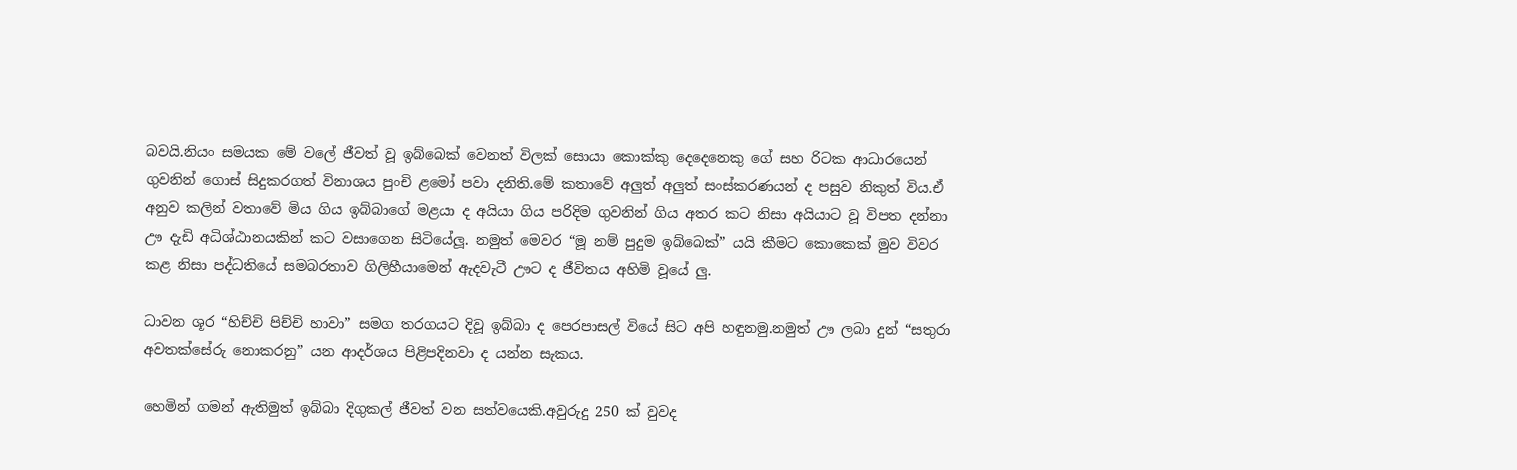බවයි.නියං සමයක මේ වලේ ජීවත් වූ ඉබ්බෙක් වෙනත් විලක් සොයා කොක්කු දෙදෙනෙකු ගේ සහ රිටක ආධාරයෙන් ගුවනින් ගොස් සිදුකරගත් විනාශය පුංචි ළමෝ පවා දනිති.මේ කතාවේ අලුත් අලුත් සංස්කරණයන් ද පසුව නිකුත් විය.ඒ අනුව කලින් වතාවේ මිය ගිය ඉබ්බාගේ මළයා ද අයියා ගිය පරිදිම ගුවනින් ගිය අතර කට නිසා අයියාට වූ විපත දන්නා ඌ දැඩි අධිශ්ඨානයකින් කට වසාගෙන සිටියේලූ. නමුත් මෙවර “මූ නම් පුදුම ඉබ්බෙක්” යයි කීමට කොකෙක් මුව විවර කළ නිසා පද්ධතියේ සමබරතාව ගිලිහීයාමෙන් ඇදවැටී ඌට ද ජීවිතය අහිමි වූයේ ලු.

ධාවන ශූර “හිච්චි පිච්චි හාවා” සමග තරගයට දිවූ ඉබ්බා ද පෙරපාසල් වියේ සිට අපි හඳුනමු.නමුත් ඌ ලබා දුන් “සතුරා අවතක්සේරු නොකරනු” යන ආදර්ශය පිළිපදිනවා ද යන්න සැකය.

හෙමින් ගමන් ඇතිමුත් ඉබ්බා දිගුකල් ජීවත් වන සත්වයෙකි.අවුරුදු 250 ක් වුවද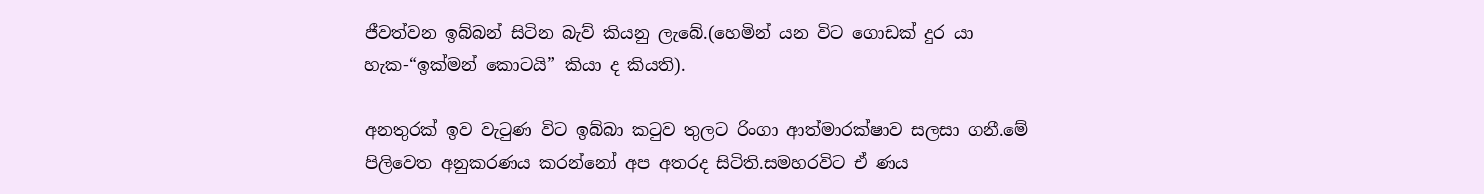ජීවත්වන ඉබ්බන් සිටින බැව් කියනු ලැබේ.(හෙමින් යන විට ගොඩක් දුර යා හැක-“ඉක්මන් කොටයි” කියා ද කියති).

අනතුරක් ඉව වැටුණ විට ඉබ්බා කටුව තුලට රිංගා ආත්මාරක්ෂාව සලසා ගනී.මේ පිලිවෙත අනුකරණය කරන්නෝ අප අතරද සිටිති.සමහරවිට ඒ ණය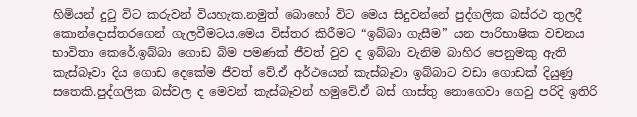හිමියන් දුටු විට කරුවන් වියහැක.නමුත් බොහෝ විට මෙය සිදුවන්නේ පුද්ගලික බස්රථ තුලදී කොන්දොස්තරගෙන් ගැලවීමටය.මෙය විස්තර කිරීමට “ඉබ්බා ගැසීම” යන පාරිභාෂික වචනය භාවිතා කෙරේ.ඉබ්බා ගොඩ බිම පමණක් ජීවත් වුව ද ඉබ්බා වැනිම බාහිර පෙනුමකු ඇති කැස්බෑවා දිය ගොඩ දෙකේම ජීවත් වේ.ඒ අර්ථයෙන් කැස්බෑවා ඉබ්බාට වඩා ගොඩක් දියුණු සතෙකි.පුද්ගලික බස්වල ද මෙවන් කැස්බෑවන් හමුවේ.ඒ බස් ගාස්තු නොගෙවා ගෙවු පරිදි ඉතිරි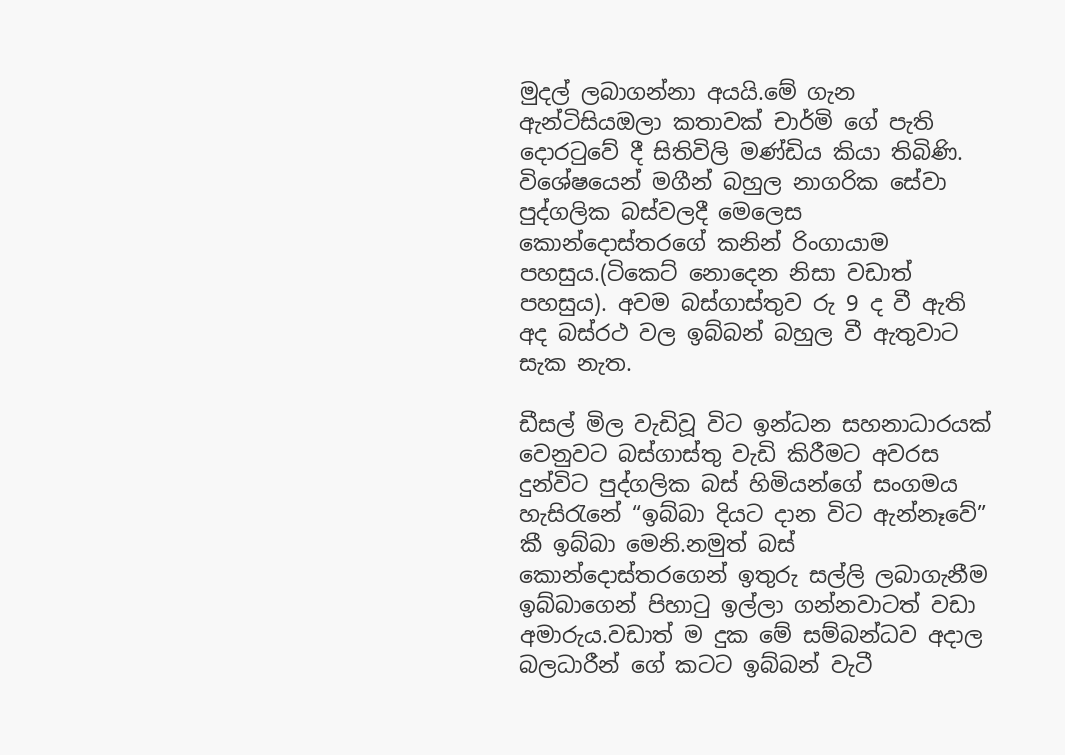මුදල් ලබාගන්නා අයයි.මේ ගැන ඇන්ටිසියඔලා කතාවක් චාර්මි ගේ පැති දොරටුවේ දී සිතිවිලි මණ්ඩිය කියා තිබිණි. විශේෂයෙන් මගීන් බහුල නාගරික සේවා පුද්ගලික බස්වලදී මෙලෙස කොන්දොස්තරගේ කනින් රිංගායාම පහසුය.(ටිකෙට් නොදෙන නිසා වඩාත් පහසුය). අවම බස්ගාස්තුව රු 9 ද වී ඇති අද බස්රථ වල ඉබ්බන් බහුල වී ඇතුවාට සැක නැත.

ඩීසල් මිල වැඩිවූ විට ඉන්ධන සහනාධාරයක් වෙනුවට බස්ගාස්තු වැඩි කිරීමට අවරස දුන්විට පුද්ගලික බස් හිමියන්ගේ සංගමය හැසිරැනේ “ඉබ්බා දියට දාන විට ඇන්නෑවේ” කී ඉබ්බා මෙනි.නමුත් බස් කොන්දොස්තරගෙන් ඉතුරු සල්ලි ලබාගැනීම ඉබ්බාගෙන් පිහාටු ඉල්ලා ගන්නවාටත් වඩා අමාරුය.වඩාත් ම දුක මේ සම්බන්ධව අදාල බලධාරීන් ගේ කටට ඉබ්බන් වැටී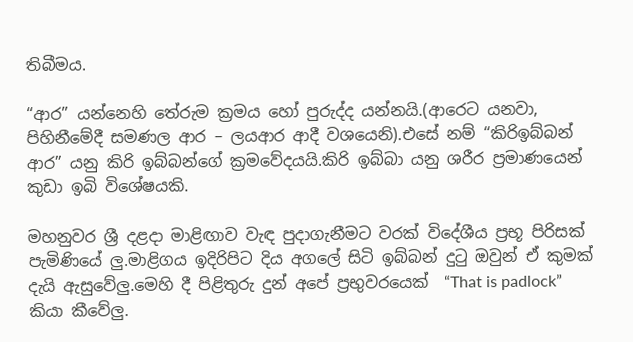තිබීමය.

“ආර” යන්නෙහි තේරුම ක්‍රමය හෝ පුරුද්ද යන්නයි.(ආරෙට යනවා, පිහිනීමේදී සමණල ආර – ලයආර ආදී වශයෙනි).එසේ නම් “කිරිඉබ්බන් ආර” යනු කිරි ඉබ්බන්ගේ ක්‍රමවේදයයි.කිරි ඉබ්බා යනු ශරීර ප්‍රමාණයෙන් කුඩා ඉබි විශේෂයකි.

මහනුවර ශ්‍රී දළදා මාළිඟාව වැඳ පුදාගැනීමට වරක් විදේශීය ප්‍රභූ පිරිසක් පැමිණියේ ලු.මාළිගය ඉදිරිපිට දිය අගලේ සිටි ඉබ්බන් දුටු ඔවුන් ඒ කුමක් දැයි ඇසුවේලු.මෙහි දී පිළිතුරු දුන් අපේ ප්‍රභුවරයෙක්  “That is padlock” කියා කීවේලු.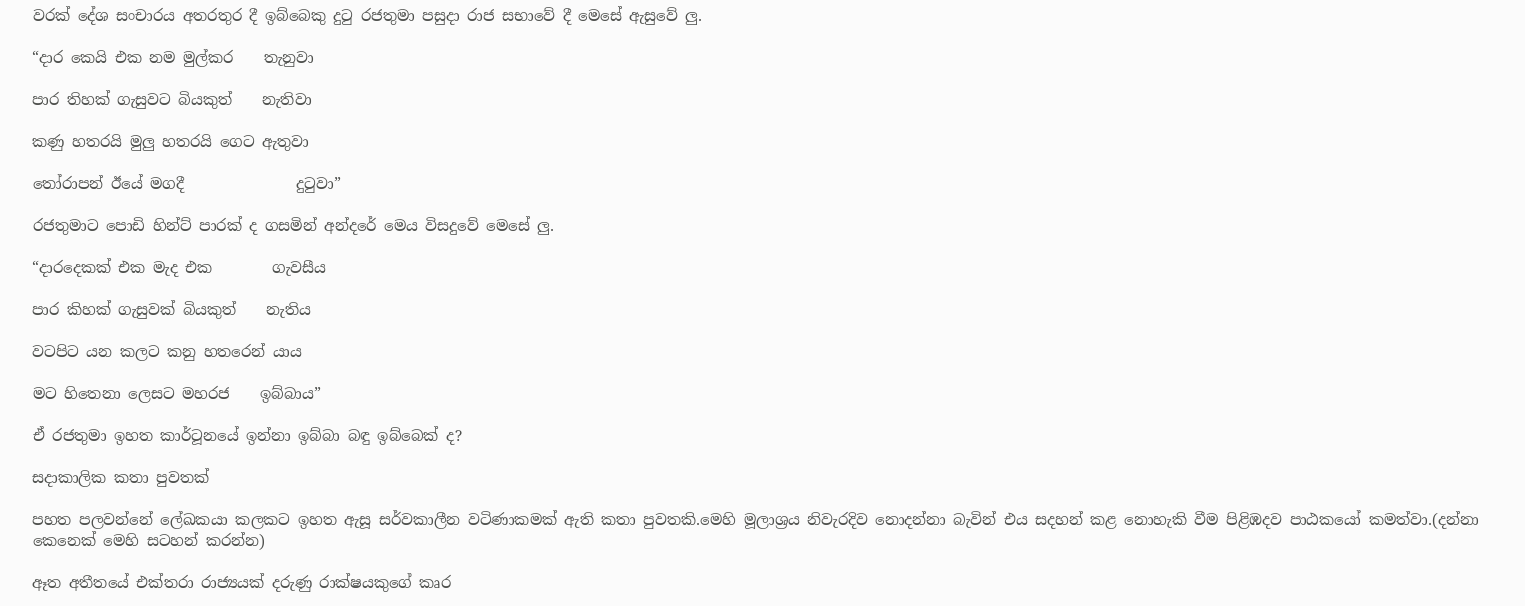වරක් දේශ සංචාරය අතරතුර දී ඉබ්බෙකු දුටු රජතුමා පසුදා රාජ සභාවේ දී මෙසේ ඇසුවේ ලු.

“දාර කෙයි එක නම මුල්කර    තැනුවා

පාර තිහක් ගැසුවට බියකුත්    නැතිවා

කණු හතරයි මුලු හතරයි ගෙට ඇතුවා

තෝරාපන් ඊයේ මගදී               දුටුවා”

රජතුමාට පොඩි හින්ට් පාරක් ද ගසමින් අන්දරේ මෙය විසදුවේ මෙසේ ලු.

“දාරදෙකක් එක මැද එක        ගැවසීය

පාර කිහක් ගැසුවක් බියකුත්    නැතිය

වටපිට යන කලට කනු හතරෙන් යාය

මට හිතෙනා ලෙසට මහරජ    ඉබ්බාය”

ඒ රජතුමා ඉහත කාර්ටූනයේ ඉන්නා ඉබ්බා බඳු ඉබ්බෙක් ද?

සදාකාලික කතා පුවතක්

පහත පලවන්නේ ලේඛකයා කලකට ඉහත ඇසූ සර්වකාලීන වටිණාකමක් ඇති කතා පුවතකි.මෙහි මූලාශ්‍රය නිවැරදිව නොදන්නා බැවින් එය සදහන් කළ නොහැකි වීම පිළිඹදව පාඨකයෝ කමත්වා.(දන්නා කෙනෙක් මෙහි සටහන් කරන්න)

ඈත අතීතයේ එක්තරා රාජ්‍යයක් දරුණු රාක්ෂයකුගේ කෘර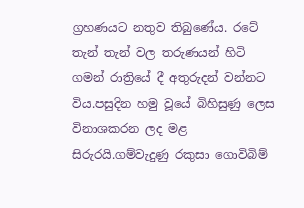ග්‍රහණයට නතුව තිබුණේය. රටේ තැන් තැන් වල තරුණයන් හිටි ගමන් රාත්‍රියේ දී අතුරුදන් වන්නට විය.පසුදින හමු වූයේ බිහිසුණු ලෙස විනාශකරන ලද මළ සිරුරයි.ගම්වැදුණු රකුසා ගොවිබිම්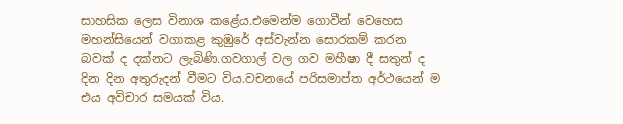සාහසික ලෙස විනාශ කළේය.එමෙන්ම ගොවීන් වෙහෙස මහන්සියෙන් වගාකළ කුඹුරේ අස්වැන්න සොරකම් කරන බවක් ද දක්නට ලැබිණි.ගවගාල් වල ගව මහීෂා දී සතුන් ද දින දින අතුරුදන් වීමට විය.වචනයේ පරිසමාප්ත අර්ථයෙන් ම එය අවිචාර සමයක් විය.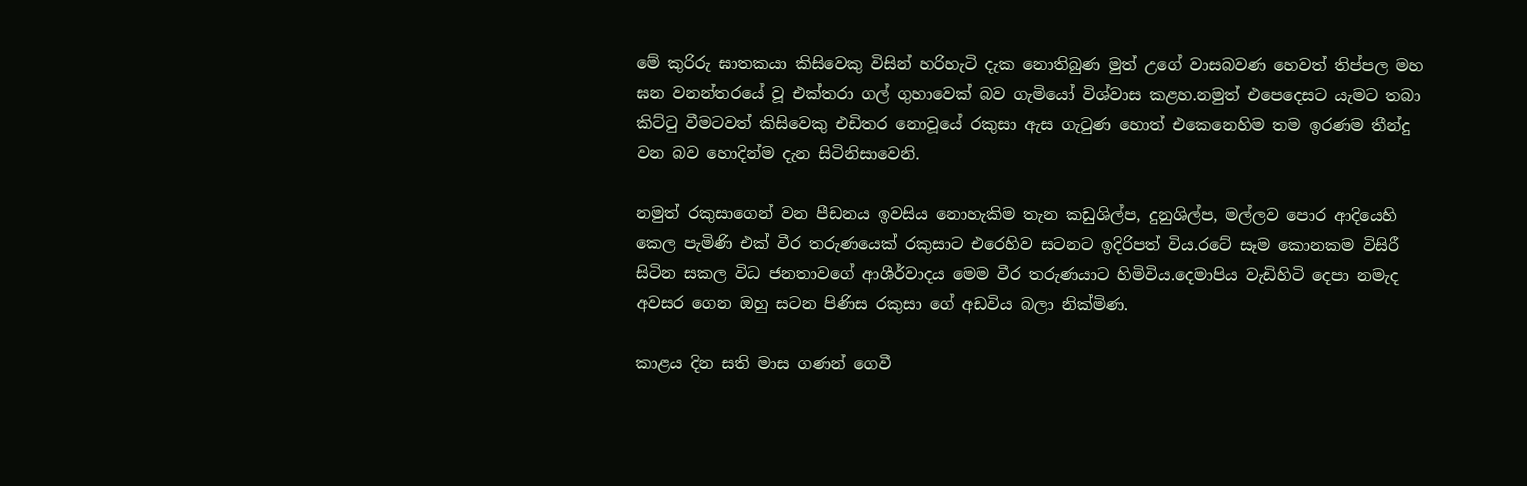මේ කුරිරු ඝාතකයා කිසිවෙකු විසින් හරිහැටි දැක නොතිබුණ මුත් උගේ වාසබවණ හෙවත් තිප්පල මහ ඝන වනන්තරයේ වූ එක්තරා ගල් ගුහාවෙක් බව ගැමියෝ විශ්වාස කළහ.නමුත් එපෙදෙසට යැමට තබා කිට්ටු වීමටවත් කිසිවෙකු එඩිතර නොවූයේ රකුසා ඇස ගැටුණ හොත් එකෙනෙහිම තම ඉරණම තීන්දු වන බව හොදින්ම දැන සිටිනිසාවෙනි.

නමුත් රකුසාගෙන් වන පීඩනය ඉවසිය නොහැකිම තැන කඩුශිල්ප, දුනුශිල්ප, මල්ලව පොර ආදියෙහි කෙල පැමිණි එක් වීර තරුණයෙක් රකුසාට එරෙහිව සටනට ඉදිරිපත් විය.රටේ සෑම කොනකම විසිරී සිටින සකල විධ ජනතාවගේ ආශීර්වාදය මෙම වීර තරුණයාට හිමිවිය.දෙමාපිය වැඩිහිටි දෙපා නමැද අවසර ගෙන ඔහු සටන පිණිස රකුසා ගේ අඩවිය බලා නික්මිණ.

කාළය දින සති මාස ගණන් ගෙවී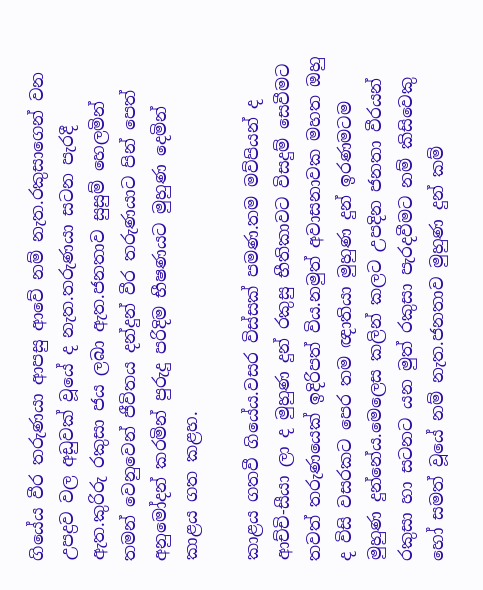ගියේය වීර තරුණයා ආපසු ආවේ නම් නැත.රකුසාගෙන් වන උපද්‍රව වල අඩුවක් වූයේ ද නැත.තරුණයා සටන පැරදී ඇත.කුරිරු රකුසා ජය ලබා ඇත.ජනතාව සුසුම් හෙලමින් තමන් වෙනුවෙන් ජීවිතය දන්දුන් වීර තරුණයාට පින් පෙත් අනුමෝදන් කරමින් පුරුදු පරිදිම භීෂණයට මුහුණ දෙමින් කාළය ගත කළහ.

කාළය ගතවී ගියේය.වසර විස්සක් පමණ.තම මව්පියන් ද ආච්චි-සීයා ලා ද මුහුණ දුන් රකුසු භීතිකාවට විසදුම් සෙවීමට තවත් තරුණයෙක් ඉදිරිපත් විය.නමුත් අවාසනාවක මහත ඔහු ද විසි වසරකට පෙර තම ඥාතියා මුහුණ දුන් ඉරණමටම මුහුණ දුන්නේය.මෙලෙස කලින් කලට උපදින ජනතා වීරයන් රකුසා හා සටනට යන මුත් රකුසා පැරදවීමට නම් කිසිවෙකු හෝ සමත් වූයේ නම් නැත.ජනතාව මුහුණ දුන් කම්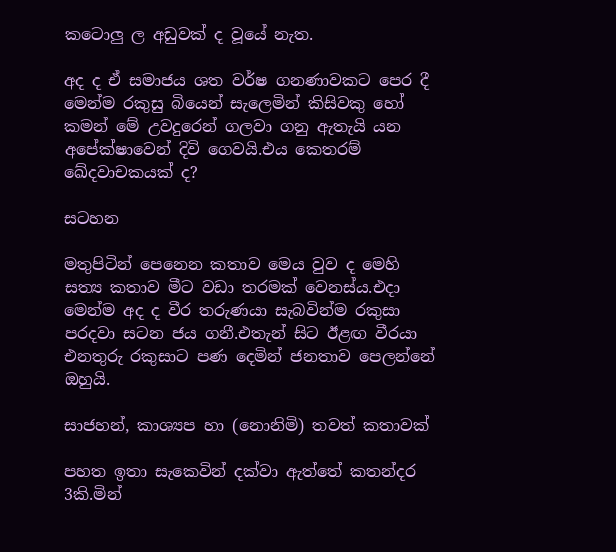කටොලු ල අඩුවක් ද වූයේ නැත.

අද ද ඒ සමාජය ශත වර්ෂ ගනණාවකට පෙර දී මෙන්ම රකුසු බියෙන් සැලෙමින් කිසිවකු හෝ කමන් මේ උවදුරෙන් ගලවා ගනු ඇතැයි යන අපේක්ෂාවෙන් දිවි ගෙවයි.එය කෙතරම් ඛේදවාචකයක් ද?

සටහන

මතුපිටින් පෙනෙන කතාව මෙය වුව ද මෙහි සත්‍ය කතාව මීට වඩා තරමක් වෙනස්ය.එදා මෙන්ම අද ද වීර තරුණයා සැබවින්ම රකුසා පරදවා සටන ජය ගනී.එතැන් සිට ඊළඟ වීරයා එනතුරු රකුසාට පණ දෙමින් ජනතාව පෙලන්නේ ඔහුයි.

සාජහන්, කාශ්‍යප හා (නොනිමි) තවත් කතාවක්

පහත ඉතා සැකෙවින් දක්වා ඇත්තේ කතන්දර 3කි.මින්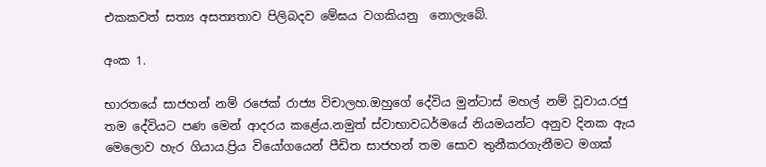එකකවත් සත්‍ය අසත්‍යතාව පිලිබදව මේඝය වගකියනු  නොලැබේ.

අංක 1.

භාරතයේ සාජහන් නම් රජෙක් රාජ්‍ය විචාලහ.ඔහුගේ දේවිය මුන්ටාස් මහල් නම් වූවාය.රජු තම දේවියට පණ මෙන් ආදරය කළේය.නමුත් ස්වාභාවධර්මයේ නියමයන්ට අනුව දිනක ඇය මෙලොව හැර ගියාය.ප්‍රිය වියෝගයෙන් පීඩිත සාජහන් තම සොව තුනීකරගැනීමට මගක්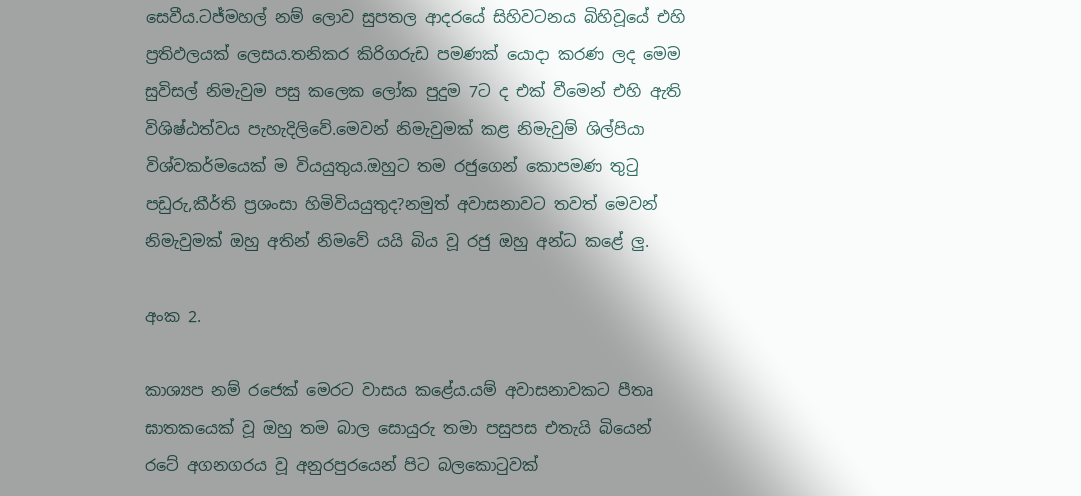සෙවීය.ටජ්මහල් නම් ලොව සුපතල ආදරයේ සිහිවටනය බිහිවූයේ එහි ප්‍රතිඵලයක් ලෙසය.තනිකර කිරිගරුඩ පමණක් යොදා කරණ ලද මෙම සුවිසල් නිමැවුම පසු කලෙක ලෝක පුදුම 7ට ද එක් වීමෙන් එහි ඇති විශිෂ්ඨත්වය පැහැදිලිවේ.මෙවන් නිමැවුමක් කළ නිමැවුම් ශිල්පියා විශ්වකර්මයෙක් ම වියයුතුය.ඔහුට තම රජුගෙන් කොපමණ තුටු පඩුරු,කීර්ති ප්‍රශංසා හිමිවියයුතුද?නමුත් අවාසනාවට තවත් මෙවන් නිමැවුමක් ඔහු අතින් නිමවේ යයි බිය වූ රජු ඔහු අන්ධ කළේ ලු.

අංක 2.

කාශ්‍යප නම් රජෙක් මෙරට වාසය කළේය.යම් අවාසනාවකට පීතෘ ඝාතකයෙක් වූ ඔහු තම බාල සොයුරු තමා පසුපස එතැයි බියෙන් රටේ අගනගරය වූ අනුරපුරයෙන් පිට බලකොටුවක්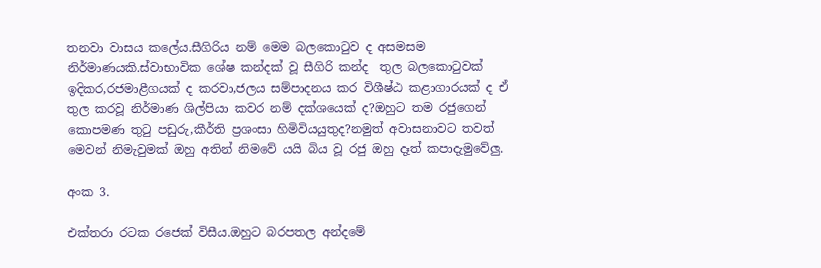තනවා වාසය කලේය.සීගිරිය නම් මෙම බලකොටුව ද අසමසම නිර්මාණයකි.ස්වාභාවික ශේෂ කන්දක් වූ සීගිරි කන්ද  තුල බලකොටුවක් ඉදිකර,රජමාළීගයක් ද කරවා,ජලය සම්පාදනය කර විශීෂ්ඨ කළාගාරයක් ද ඒ තුල කරවූ නිර්මාණ ශිල්පියා කවර නම් දක්ශයෙක් ද?ඔහුට තම රජුගෙන් කොපමණ තුටු පඩුරු,කීර්ති ප්‍රශංසා හිමිවියයුතුද?නමුත් අවාසනාවට තවත් මෙවන් නිමැවුමක් ඔහු අතින් නිමවේ යයි බිය වූ රජු ඔහු දෑත් කපාදැමුවේලු.

අංක 3.

එක්තරා රටක රජෙක් විසීය.ඔහුට බරපතල අන්දමේ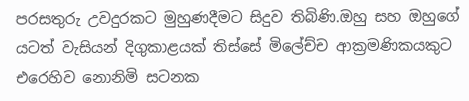පරසතුරු උවදුරකට මුහුණදීමට සිදුව තිබිණි.ඔහු සහ ඔහුගේ යටත් වැසියන් දිගුකාළයක් තිස්සේ මිලේච්ච ආක්‍රමණිකයකුට එරෙහිව නොනිමි සටනක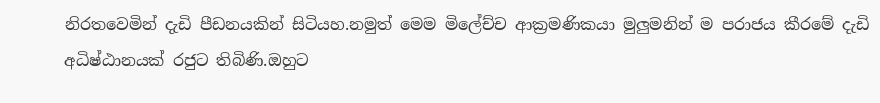නිරතවෙමින් දැඩි පීඩනයකින් සිටියහ.නමුත් මෙම මිලේච්ච ආක්‍රමණිකයා මුලුමනින් ම පරාජය කීරමේ දැඩි අධිෂ්ඨානයක් රජුට තිබිණි.ඔහුට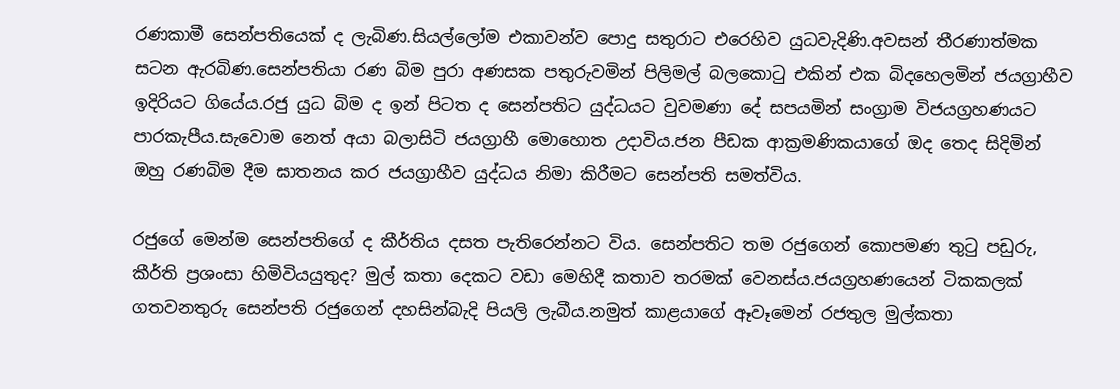රණකාමී සෙන්පතියෙක් ද ලැබිණ.සියල්ලෝම එකාවන්ව පොදු සතුරාට එරෙහිව යුධවැදිණි.අවසන් තීරණාත්මක සටන ඇරබිණ.සෙන්පතියා රණ බිම පුරා අණසක පතුරුවමින් පිලිමල් බලකොටු එකින් එක බිදහෙලමින් ජයග්‍රාහීව ඉදිරියට ගියේය.රජු යුධ බිම ද ඉන් පිටත ද සෙන්පතිට යුද්ධයට වුවමණා දේ සපයමින් සංග්‍රාම විජයග්‍රහණයට පාරකැපීය.සැවොම නෙත් අයා බලාසිටි ජයග්‍රාහී මොහොත උදාවිය.ජන පීඩක ආක්‍රමණිකයාගේ ඔද තෙද සිදිමින් ඔහු රණබිම දීම ඝාතනය කර ජයග්‍රාහීව යුද්ධය නිමා කිරීමට සෙන්පති සමත්විය.

රජුගේ මෙන්ම සෙන්පතිගේ ද කීර්තිය දසත පැතිරෙන්නට විය. සෙන්පතිට තම රජුගෙන් කොපමණ තුටු පඩුරු, කීර්ති ප්‍රශංසා හිමිවියයුතුද? මුල් කතා දෙකට වඩා මෙහිදී කතාව තරමක් වෙනස්ය.ජයග්‍රහණයෙන් ටිකකලක් ගතවනතුරු සෙන්පති රජුගෙන් දහසින්බැදි පියලි ලැබීය.නමුත් කාළයාගේ ඈවෑමෙන් රජතුල මුල්කතා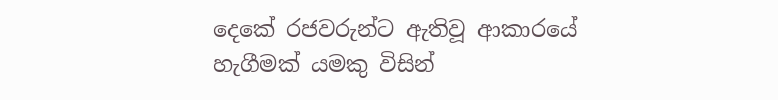දෙකේ රජවරුන්ට ඇතිවූ ආකාරයේ හැගීමක් යමකු විසින්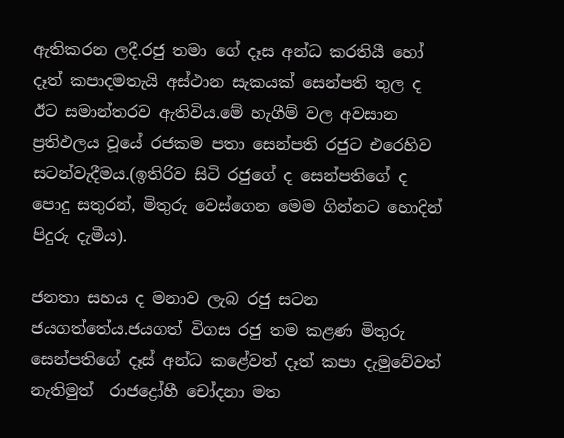ඇතිකරන ලදී.රජු තමා ගේ දෑස අන්ධ කරතියී හෝ දෑත් කපාදමතැයි අස්ථාන සැකයක් සෙන්පති තුල ද  ඊට සමාන්තරව ඇතිවිය.මේ හැගීම් වල අවසාන ප්‍රතිඵලය වූයේ රජකම පතා සෙන්පති රජුට එරෙහිව සටන්වැදීමය.(ඉතිරිව සිටි රජුගේ ද සෙන්පතිගේ ද පොදු සතුරන්, මිතුරු වෙස්ගෙන මෙම ගින්නට හොදින් පිදුරු දැමීය).

ජනතා සහය ද මනාව ලැබ රජු සටන ජයගත්තේය.ජයගත් විගස රජු තම කළණ මිතුරු සෙන්පතිගේ දෑස් අන්ධ කළේවත් දෑත් කපා දැමුවේවත් නැතිමුත්  රාජද්‍රෝහී චෝදනා මත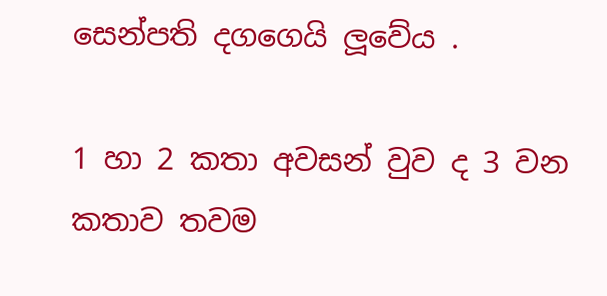සෙන්පති දගගෙයි ලූවේය .

1 හා 2 කතා අවසන් වුව ද 3 වන කතාව තවම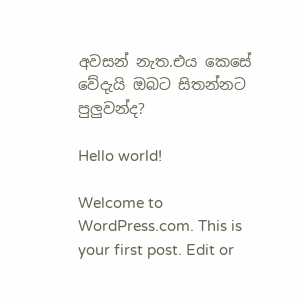අවසන් නැත.එය කෙසේ වේදැයි ඔබට සිතන්නට පුලුවන්ද?

Hello world!

Welcome to WordPress.com. This is your first post. Edit or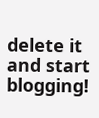delete it and start blogging!